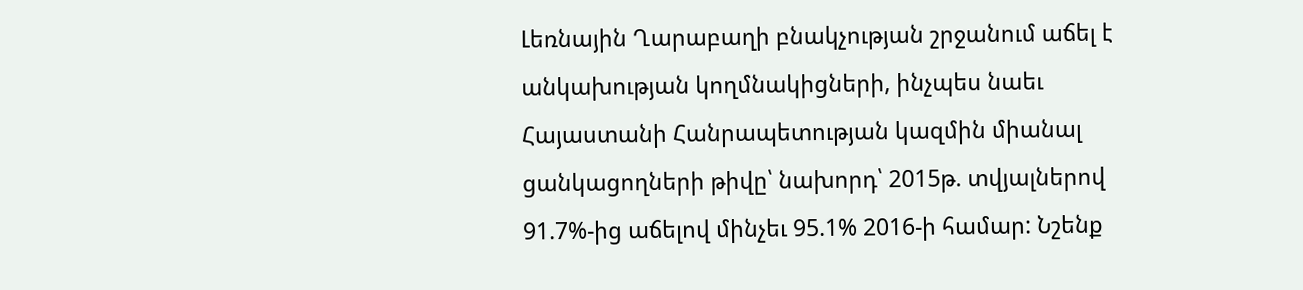Լեռնային Ղարաբաղի բնակչության շրջանում աճել է անկախության կողմնակիցների, ինչպես նաեւ Հայաստանի Հանրապետության կազմին միանալ ցանկացողների թիվը՝ նախորդ՝ 2015թ. տվյալներով 91.7%-ից աճելով մինչեւ 95.1% 2016-ի համար: Նշենք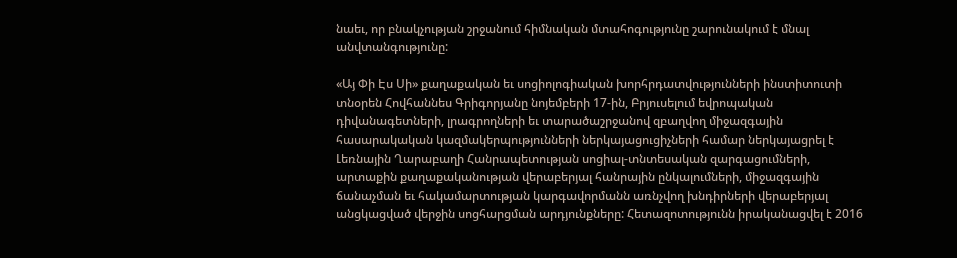նաեւ, որ բնակչության շրջանում հիմնական մտահոգությունը շարունակում է մնալ անվտանգությունը:

«Այ Փի Էս Սի» քաղաքական եւ սոցիոլոգիական խորհրդատվությունների ինստիտուտի տնօրեն Հովհաննես Գրիգորյանը նոյեմբերի 17-ին, Բրյուսելում եվրոպական դիվանագետների, լրագրողների եւ տարածաշրջանով զբաղվող միջազգային հասարակական կազմակերպությունների ներկայացուցիչների համար ներկայացրել է Լեռնային Ղարաբաղի Հանրապետության սոցիալ-տնտեսական զարգացումների, արտաքին քաղաքականության վերաբերյալ հանրային ընկալումների, միջազգային ճանաչման եւ հակամարտության կարգավորմանն առնչվող խնդիրների վերաբերյալ անցկացված վերջին սոցհարցման արդյունքները: Հետազոտությունն իրականացվել է 2016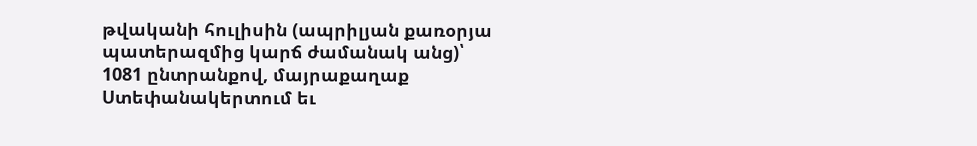թվականի հուլիսին (ապրիլյան քառօրյա պատերազմից կարճ ժամանակ անց)՝ 1081 ընտրանքով, մայրաքաղաք Ստեփանակերտում եւ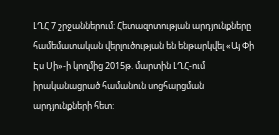ԼՂՀ 7 շրջաններում: Հետազոտության արդյունքները համեմատական վերլուծության են ենթարկվել «Այ Փի Էս Սի»-ի կողմից 2015թ. մարտին ԼՂՀ-ում իրականացրած համանուն սոցհարցման արդյունքների հետ: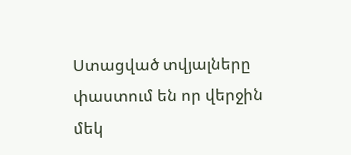Ստացված տվյալները փաստում են որ վերջին մեկ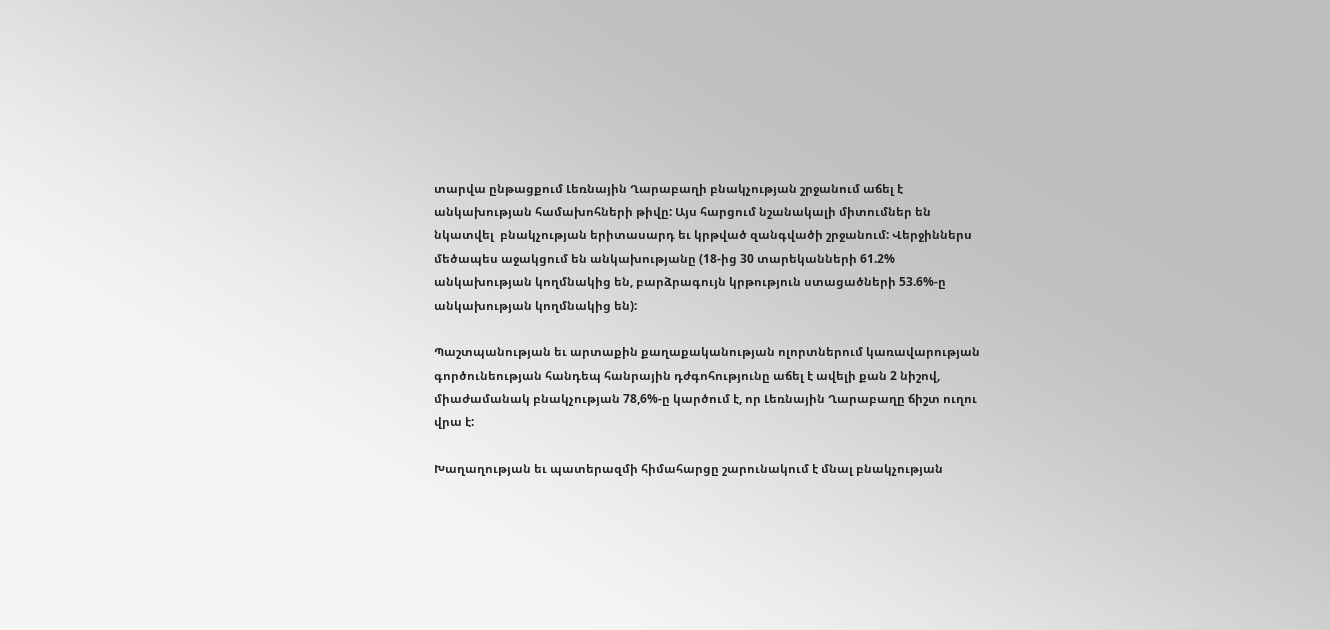տարվա ընթացքում Լեռնային Ղարաբաղի բնակչության շրջանում աճել է անկախության համախոհների թիվը: Այս հարցում նշանակալի միտումներ են նկատվել  բնակչության երիտասարդ եւ կրթված զանգվածի շրջանում: Վերջիններս մեծապես աջակցում են անկախությանը (18-ից 30 տարեկանների 61.2% անկախության կողմնակից են, բարձրագույն կրթություն ստացածների 53.6%-ը անկախության կողմնակից են):

Պաշտպանության եւ արտաքին քաղաքականության ոլորտներում կառավարության գործունեության հանդեպ հանրային դժգոհությունը աճել է ավելի քան 2 նիշով, միաժամանակ բնակչության 78,6%-ը կարծում է, որ Լեռնային Ղարաբաղը ճիշտ ուղու վրա է:

Խաղաղության եւ պատերազմի հիմահարցը շարունակում է մնալ բնակչության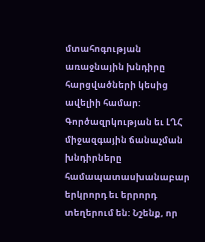մտահոգության առաջնային խնդիրը հարցվածների կեսից ավելիի համար: Գործազրկության եւ ԼՂՀ միջազգային ճանաչման խնդիրները համապատասխանաբար երկրորդ եւ երրորդ տեղերում են: Նշենք, որ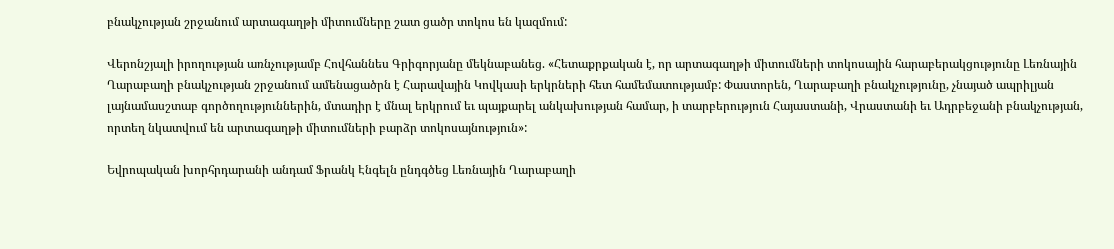բնակչության շրջանում արտագաղթի միտումները շատ ցածր տոկոս են կազմում:

Վերոնշյալի իրողության առնչությամբ Հովհաննես Գրիգորյանը մեկնաբանեց. «Հետաքրքական է, որ արտագաղթի միտումների տոկոսային հարաբերակցությունը Լեռնային Ղարաբաղի բնակչության շրջանում ամենացածրն է Հարավային Կովկասի երկրների հետ համեմատությամբ: Փաստորեն, Ղարաբաղի բնակչությունը, չնայած ապրիլյան լայնամասշտաբ գործողություններին, մտադիր է մնալ երկրում եւ պայքարել անկախության համար, ի տարբերություն Հայաստանի, Վրաստանի եւ Ադրբեջանի բնակչության, որտեղ նկատվում են արտագաղթի միտումների բարձր տոկոսայնություն»:

Եվրոպական խորհրդարանի անդամ Ֆրանկ Էնգելն ընդգծեց Լեռնային Ղարաբաղի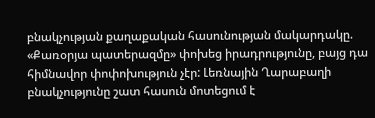բնակչության քաղաքական հասունության մակարդակը. «Քառօրյա պատերազմը» փոխեց իրադրությունը, բայց դա հիմնավոր փոփոխություն չէր: Լեռնային Ղարաբաղի բնակչությունը շատ հասուն մոտեցում է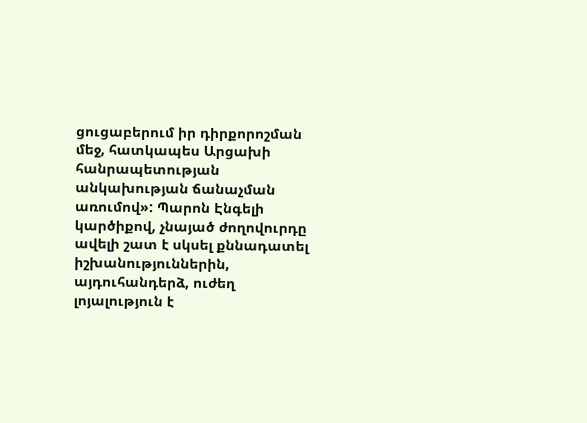ցուցաբերում իր դիրքորոշման մեջ, հատկապես Արցախի հանրապետության անկախության ճանաչման առումով»: Պարոն Էնգելի կարծիքով, չնայած ժողովուրդը ավելի շատ է սկսել քննադատել իշխանություններին, այդուհանդերձ, ուժեղ լոյալություն է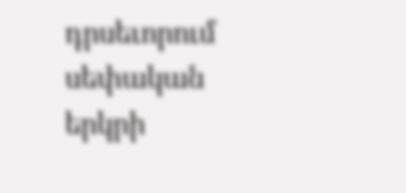դրսեւորում սեփական երկրի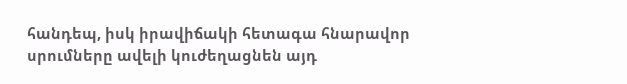հանդեպ, իսկ իրավիճակի հետագա հնարավոր սրումները ավելի կուժեղացնեն այդ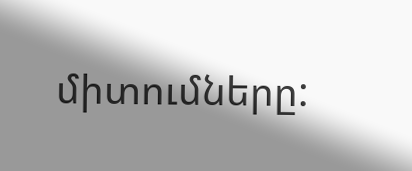միտումները: